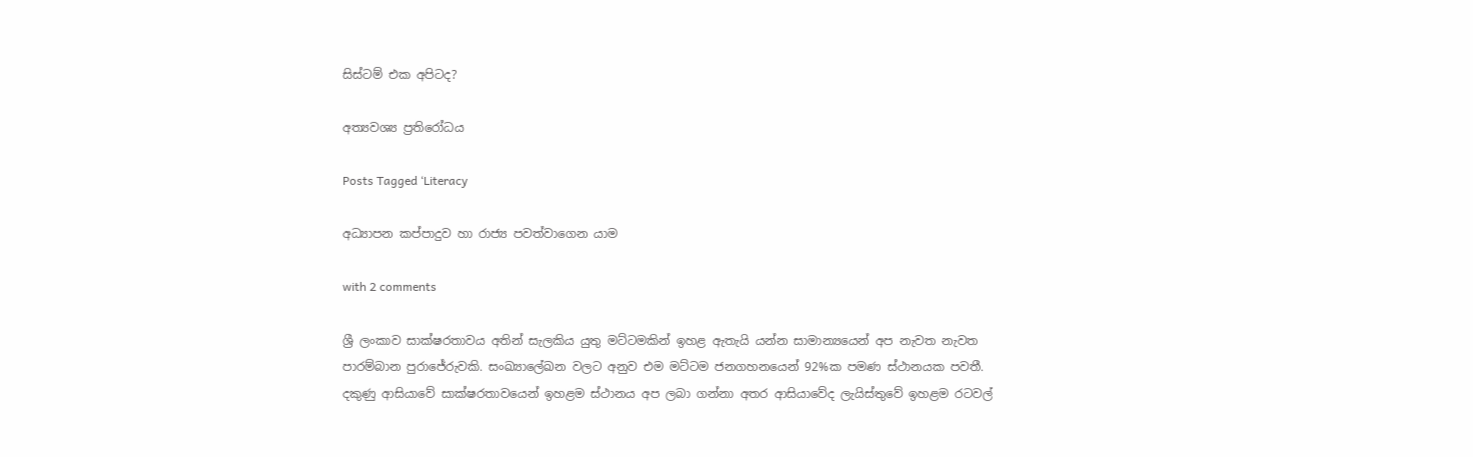සිස්ටම් එක අපිටද?

අත්‍යවශ්‍ය ප්‍රතිරෝධය

Posts Tagged ‘Literacy

අධ්‍යාපන කප්පාදුව හා රාජ්‍ය පවත්වාගෙන යාම

with 2 comments

ශ්‍රී ලංකාව සාක්ෂරතාවය අතින් සැලකිය යුතු මට්ටමකින් ඉහළ ඇතැයි යන්න සාමාන්‍යයෙන් අප නැවත නැවත පාරම්බාන පුරාජේරුවකි. සංඛ්‍යාලේඛන වලට අනුව එම මට්ටම ජනගහනයෙන් 92%ක පමණ ස්ථානයක පවතී. දකුණු ආසියාවේ සාක්ෂරතාවයෙන් ඉහළම ස්ථානය අප ලබා ගන්නා අතර ආසියාවේද ලැයිස්තුවේ ඉහළම රටවල්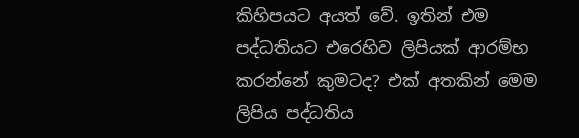කිහිපයට අයත් වේ. ඉතින් එම පද්ධතියට එරෙහිව ලිපියක් ආරම්භ කරන්නේ කුමටද? එක් අතකින් මෙම ලිපිය පද්ධතිය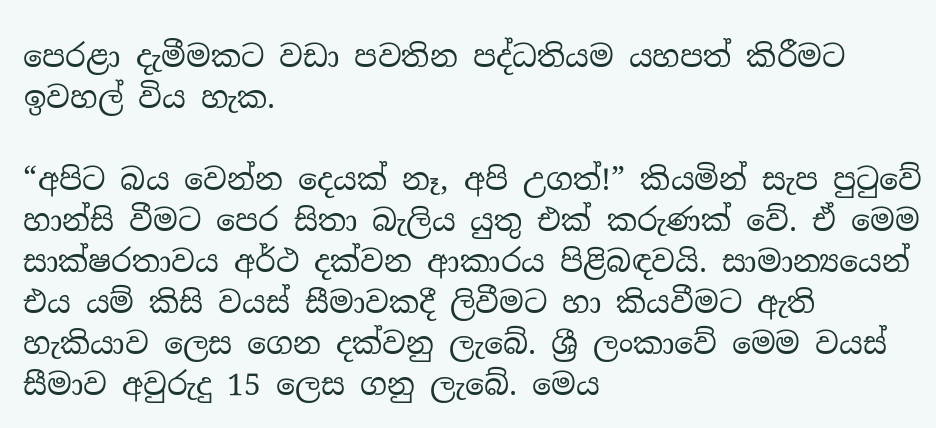පෙරළා දැමීමකට වඩා පවතින පද්ධතියම යහපත් කිරීමට ඉවහල් විය හැක.

“අපිට බය වෙන්න දෙයක් නෑ, අපි උගත්!” කියමින් සැප පුටුවේ හාන්සි වීමට පෙර සිතා බැලිය යුතු එක් කරුණක් වේ. ඒ මෙම සාක්ෂරතාවය අර්ථ දක්වන ආකාරය පිළිබඳවයි. සාමාන්‍යයෙන් එය යම් කිසි වයස් සීමාවකදී ලිවීමට හා කියවීමට ඇති හැකියාව ලෙස ගෙන දක්වනු ලැබේ. ශ්‍රී ලංකාවේ මෙම වයස් සීමාව අවුරුදු 15 ලෙස ගනු ලැබේ. මෙය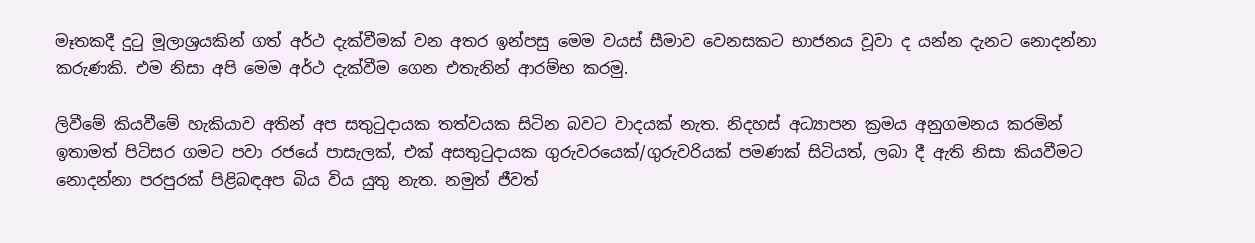මෑතකදී දුටු මූලාශ්‍රයකින් ගත් අර්ථ දැක්වීමක් වන අතර ඉන්පසු මෙම වයස් සීමාව වෙනසකට භාජනය වූවා ද යන්න දැනට නොදන්නා කරුණකි. එම නිසා අපි මෙම අර්ථ දැක්වීම ගෙන එතැනින් ආරම්භ කරමු.

ලිවීමේ කියවීමේ හැකියාව අතින් අප සතුටුදායක තත්වයක සිටින බවට වාදයක් නැත. නිදහස් අධ්‍යාපන ක්‍රමය අනුගමනය කරමින් ඉතාමත් පිටිසර ගමට පවා රජයේ පාසැලක්, එක් අසතුටුදායක ගුරුවරයෙක්/ගුරුවරියක් පමණක් සිටියත්, ලබා දී ඇති නිසා කියවීමට නොදන්නා පරපුරක් පිළිබඳඅප බිය විය යුතු නැත. නමුත් ජීවත්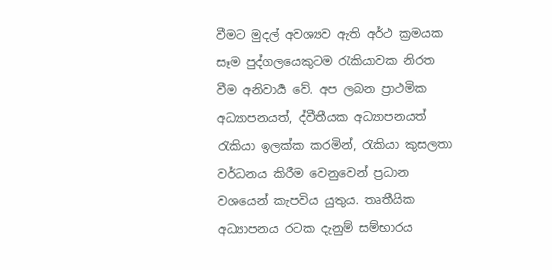වීමට මුදල් අවශ්‍යව ඇති අර්ථ ක්‍රමයක සෑම පුද්ගලයෙකුටම රැකියාවක නිරත වීම අනිවාර්‍ය වේ. අප ලබන ප්‍රාථමික අධ්‍යාපනයත්, ද්වීතීයක අධ්‍යාපනයත් රැකියා ඉලක්ක කරමින්, රැකියා කුසලතා වර්ධනය කිරීම වෙනුවෙන් ප්‍රධාන වශයෙන් කැපවිය යුතුය. තෘතීයික අධ්‍යාපනය රටක දැනුම් සම්භාරය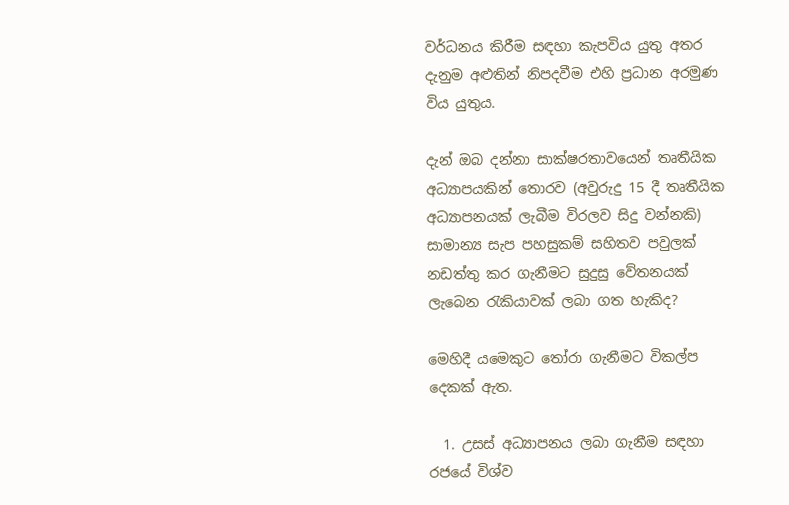වර්ධනය කිරීම සඳහා කැපවිය යුතු අතර දැනුම අළුතින් නිපදවීම එහි ප්‍රධාන අරමුණ විය යුතුය.

දැන් ඔබ දන්නා සාක්ෂරතාවයෙන් තෘතීයික අධ්‍යාපයකින් තොරව (අවුරුදු 15 දී තෘතීයික අධ්‍යාපනයක් ලැබීම විරලව සිදු වන්නකි) සාමාන්‍ය සැප පහසුකම් සහිතව පවුලක් නඩත්තු කර ගැනීමට සුදුසු වේතනයක් ලැබෙන රැකියාවක් ලබා ගත හැකිද?

මෙහිදී යමෙකුට තෝරා ගැනීමට විකල්ප දෙකක් ඇත.

  1. උසස් අධ්‍යාපනය ලබා ගැනීම සඳහා රජයේ විශ්ව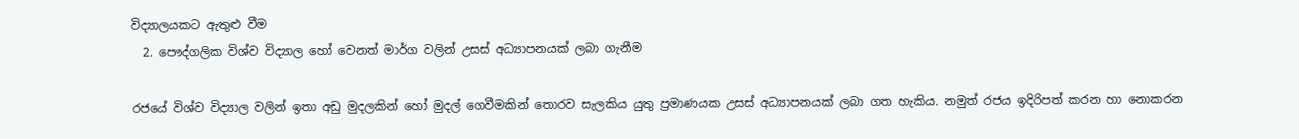විද්‍යාලයකට ඇතුළු වීම
  2. පෞද්ගලික විශ්ව විද්‍යාල හෝ වෙනත් මාර්ග වලින් උසස් අධ්‍යාපනයක් ලබා ගැනීම

රජයේ විශ්ව විද්‍යාල වලින් ඉතා අඩු මුදලකින් හෝ මුදල් ගෙවීමකින් තොරව සැලකිය යුතු ප්‍රමාණයක උසස් අධ්‍යාපනයක් ලබා ගත හැකිය. නමුත් රජය ඉදිරිපත් කරන හා නොකරන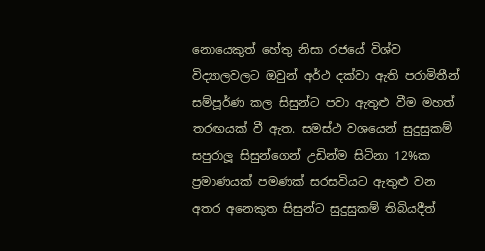නොයෙකුත් හේතු නිසා රජයේ විශ්ව විද්‍යාලවලට ඔවුන් අර්ථ දක්වා ඇති පරාමිතීන් සම්පූර්ණ කල සිසුන්ට පවා ඇතුළු වීම මහත් තරඟයක් වී ඇත. සමස්ථ වශයෙන් සුදුසුකම් සපුරාලූ සිසුන්ගෙන් උඩින්ම සිටිනා 12%ක ප්‍රමාණයක් පමණක් සරසවියට ඇතුළු වන අතර අනෙකුත සිසුන්ට සුදුසුකම් තිබියදීත්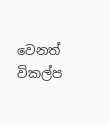වෙනත් විකල්ප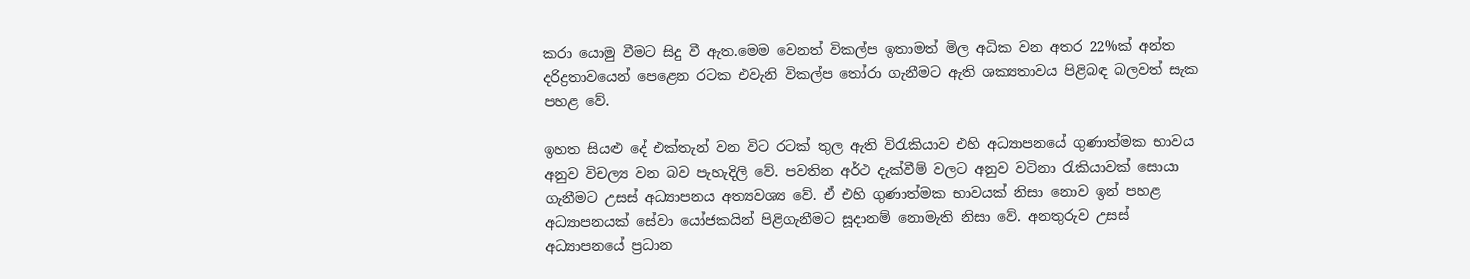කරා යොමු වීමට සිදු වී ඇත.මෙම වෙනත් විකල්ප ඉතාමත් මිල අධික වන අතර 22%ක් අන්ත දරිද්‍රතාවයෙන් පෙළෙන රටක එවැනි විකල්ප තෝරා ගැනීමට ඇති ශක්‍යතාවය පිළිබඳ බලවත් සැක පහළ වේ.

ඉහත සියළු දේ එක්තැන් වන විට රටක් තුල ඇති විරැකියාව එහි අධ්‍යාපනයේ ගුණාත්මක භාවය අනුව විචල්‍ය වන බව පැහැදිලි වේ. පවතින අර්ථ දැක්වීම් වලට අනුව වටිනා රැකියාවක් සොයා ගැනීමට උසස් අධ්‍යාපනය අත්‍යවශ්‍ය වේ. ඒ එහි ගුණාත්මක භාවයක් නිසා නොව ඉන් පහළ අධ්‍යාපනයක් සේවා යෝජකයින් පිළිගැනීමට සූදානම් නොමැති නිසා වේ. අනතුරුව උසස් අධ්‍යාපනයේ ප්‍රධාන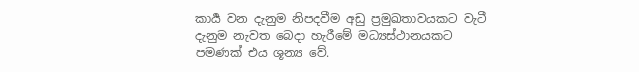කාර්‍ය වන දැනුම නිපදවීම අඩු ප්‍රමුඛතාවයකට වැටී දැනුම නැවත බෙදා හැරීමේ මධ්‍යස්ථානයකට පමණක් එය ශූන්‍ය වේ.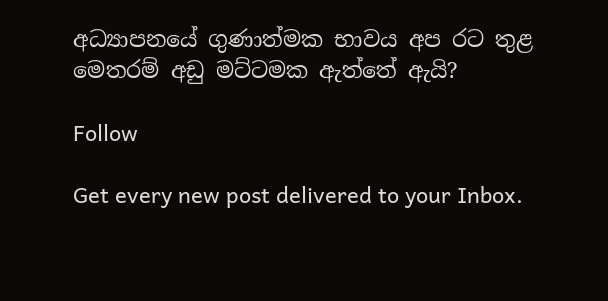අධ්‍යාපනයේ ගුණාත්මක භාවය අප රට තුළ මෙතරම් අඩු මට්ටමක ඇත්තේ ඇයි?

Follow

Get every new post delivered to your Inbox.